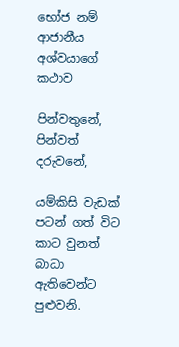භෝජ නම් ආජානීය අශ්වයාගේ කථාව

පින්වතුනේ, පින්වත් දරුවනේ,

යම්කිසි වැඩක් පටන් ගත් විට කාට වුනත් බාධා ඇතිවෙන්ට පුළුවනි.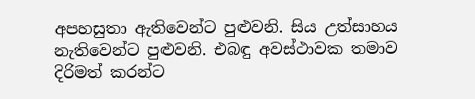අපහසුතා ඇතිවෙන්ට පුළුවනි. සිය උත්සාහය නැතිවෙන්ට පුළුවනි. එබඳු අවස්ථාවක තමාව දිරිමත් කරන්ට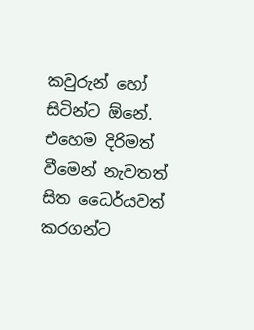කවුරුන් හෝ සිටින්ට ඕනේ. එහෙම දිරිමත් වීමෙන් නැවතත් සිත ධෛර්යවත් කරගන්ට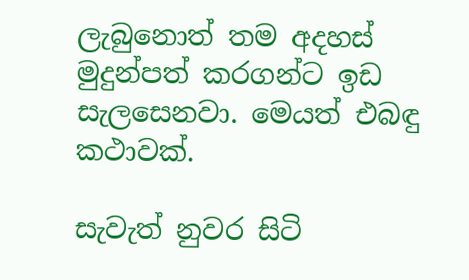ලැබුනොත් තම අදහස් මුදුන්පත් කරගන්ට ඉඩ සැලසෙනවා. මෙයත් එබඳු කථාවක්.

සැවැත් නුවර සිටි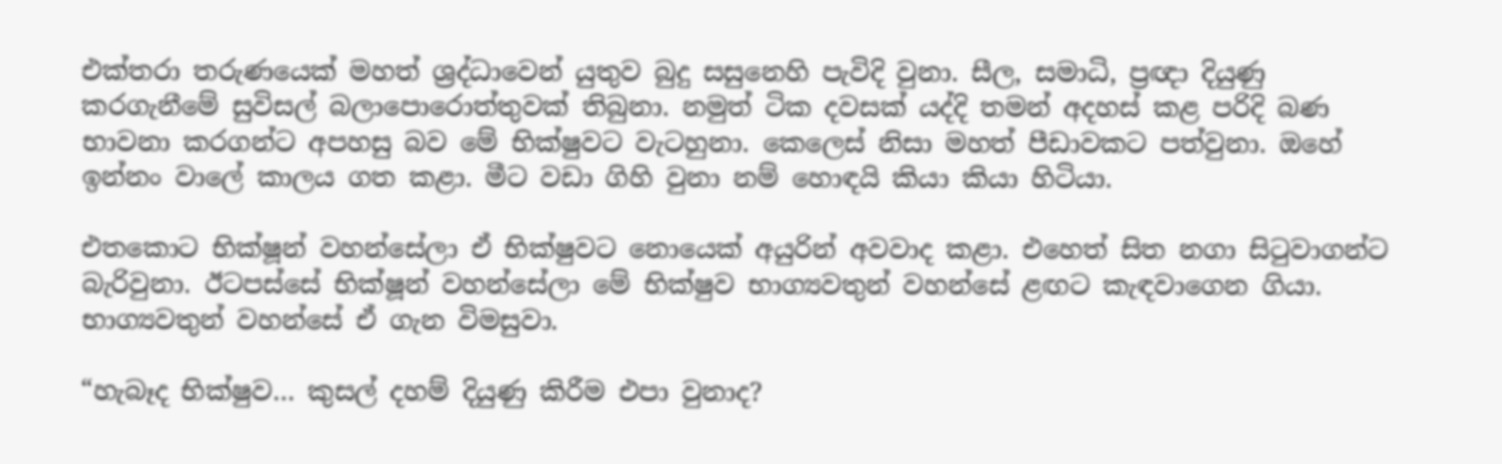එක්තරා තරුණයෙක් මහත් ශ්‍රද්ධාවෙන් යුතුව බුදු සසුනෙහි පැවිදි වුනා. සීල, සමාධි, ප්‍රඥා දියුණු කරගැනීමේ සුවිසල් බලාපොරොත්තුවක් තිබුනා. නමුත් ටික දවසක් යද්දි තමන් අදහස් කළ පරිදි බණ භාවනා කරගන්ට අපහසු බව මේ භික්ෂුවට වැටහුනා. කෙලෙස් නිසා මහත් පීඩාවකට පත්වුනා. ඔහේ ඉන්නං වාලේ කාලය ගත කළා. මීට වඩා ගිහි වුනා නම් හොඳයි කියා කියා හිටියා.

එතකොට භික්ෂූන් වහන්සේලා ඒ භික්ෂුවට නොයෙක් අයුරින් අවවාද කළා. එහෙත් සිත නගා සිටුවාගන්ට බැරිවුනා. ඊටපස්සේ භික්ෂූන් වහන්සේලා මේ භික්ෂුව භාග්‍යවතුන් වහන්සේ ළඟට කැඳවාගෙන ගියා. භාග්‍යවතුන් වහන්සේ ඒ ගැන විමසුවා.

“හැබෑද භික්ෂුව… කුසල් දහම් දියුණු කිරීම එපා වුනාද?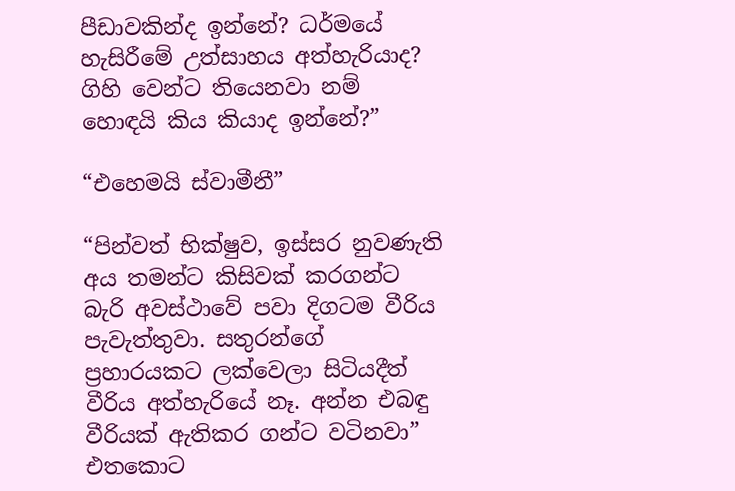පීඩාවකින්ද ඉන්නේ? ධර්මයේ හැසිරීමේ උත්සාහය අත්හැරියාද? ගිහි වෙන්ට තියෙනවා නම් හොඳයි කිය කියාද ඉන්නේ?”

“එහෙමයි ස්වාමීනී”

“පින්වත් භික්ෂුව, ඉස්සර නුවණැති අය තමන්ට කිසිවක් කරගන්ට බැරි අවස්ථාවේ පවා දිගටම වීරිය පැවැත්තුවා. සතුරන්ගේ ප්‍රහාරයකට ලක්වෙලා සිටියදීත් වීරිය අත්හැරියේ නෑ. අන්න එබඳු වීරියක් ඇතිකර ගන්ට වටිනවා”
එතකොට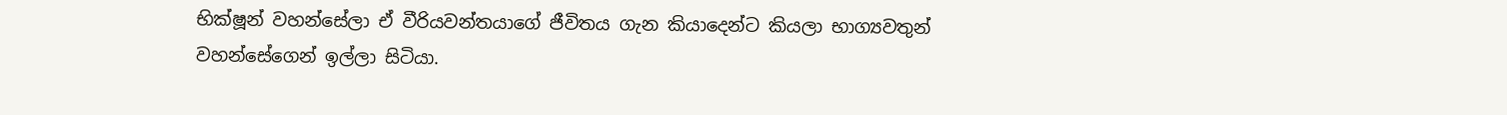භික්ෂූන් වහන්සේලා ඒ වීරියවන්තයාගේ ජීවිතය ගැන කියාදෙන්ට කියලා භාග්‍යවතුන් වහන්සේගෙන් ඉල්ලා සිටියා.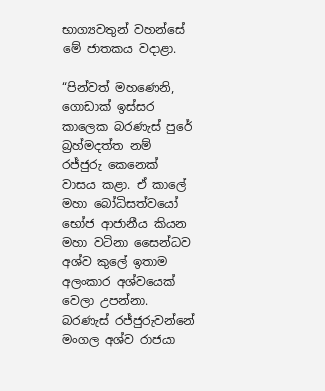භාග්‍යවතුන් වහන්සේ මේ ජාතකය වදාළා.

“පින්වත් මහණෙනි, ගොඩාක් ඉස්සර කාලෙක බරණැස් පුරේ බ්‍රහ්මදත්ත නම් රජ්ජුරු කෙනෙක් වාසය කළා. ඒ කාලේ මහා බෝධිසත්වයෝ භෝජ ආජානීය කියන මහා වටිනා සෛන්ධව අශ්ව කුලේ ඉතාම අලංකාර අශ්වයෙක් වෙලා උපන්නා. බරණැස් රජ්ජුරුවන්නේ මංගල අශ්ව රාජයා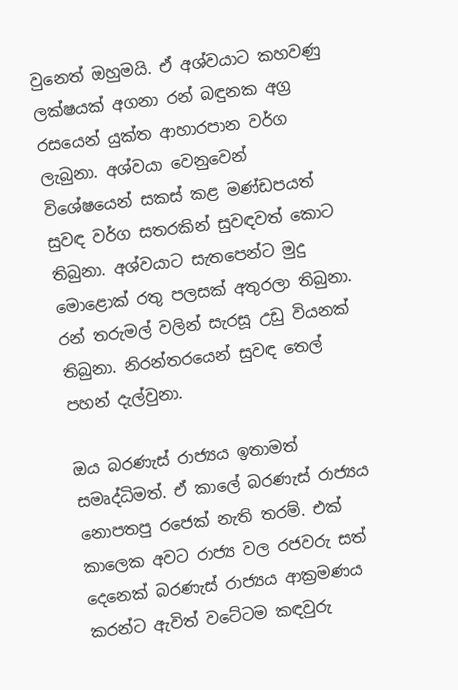වුනෙත් ඔහුමයි. ඒ අශ්වයාට කහවණු ලක්ෂයක් අගනා රන් බඳුනක අග්‍ර රසයෙන් යුක්ත ආහාරපාන වර්ග ලැබුනා. අශ්වයා වෙනුවෙන් විශේෂයෙන් සකස් කළ මණ්ඩපයත් සුවඳ වර්ග සතරකින් සුවඳවත් කොට තිබුනා. අශ්වයාට සැතපෙන්ට මුදු මොළොක් රතු පලසක් අතුරලා තිබුනා. රන් තරුමල් වලින් සැරසූ උඩු වියනක් තිබුනා. නිරන්තරයෙන් සුවඳ තෙල් පහන් දැල්වුනා.

ඔය බරණැස් රාජ්‍යය ඉතාමත් සමෘද්ධිමත්. ඒ කාලේ බරණැස් රාජ්‍යය නොපතපු රජෙක් නැති තරම්. එක් කාලෙක අවට රාජ්‍ය වල රජවරු සත් දෙනෙක් බරණැස් රාජ්‍යය ආක්‍රමණය කරන්ට ඇවිත් වටේටම කඳවුරු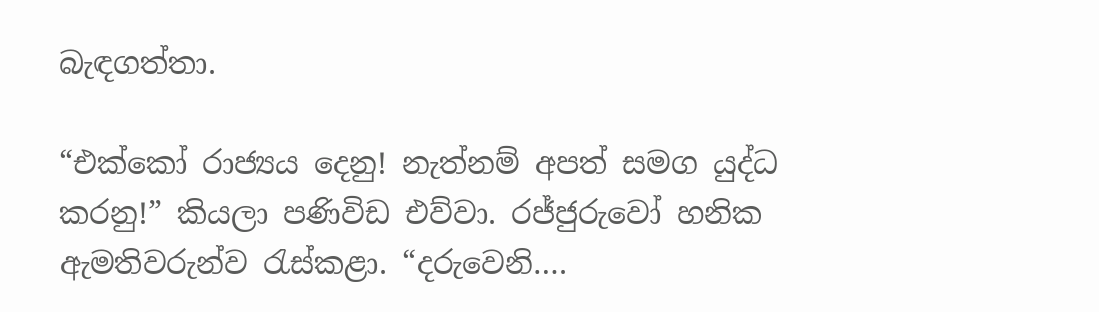බැඳගත්තා.

“එක්කෝ රාජ්‍යය දෙනු! නැත්නම් අපත් සමග යුද්ධ කරනු!” කියලා පණිවිඩ එව්වා. රජ්ජුරුවෝ හනික ඇමතිවරුන්ව රැස්කළා. “දරුවෙනි….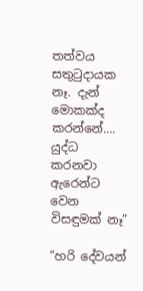තත්වය සතුටුදායක නෑ. දැන් මොකක්ද කරන්නේ…. යුද්ධ කරනවා ඇරෙන්ට වෙන විසඳුමක් නෑ”

“හරි දේවයන්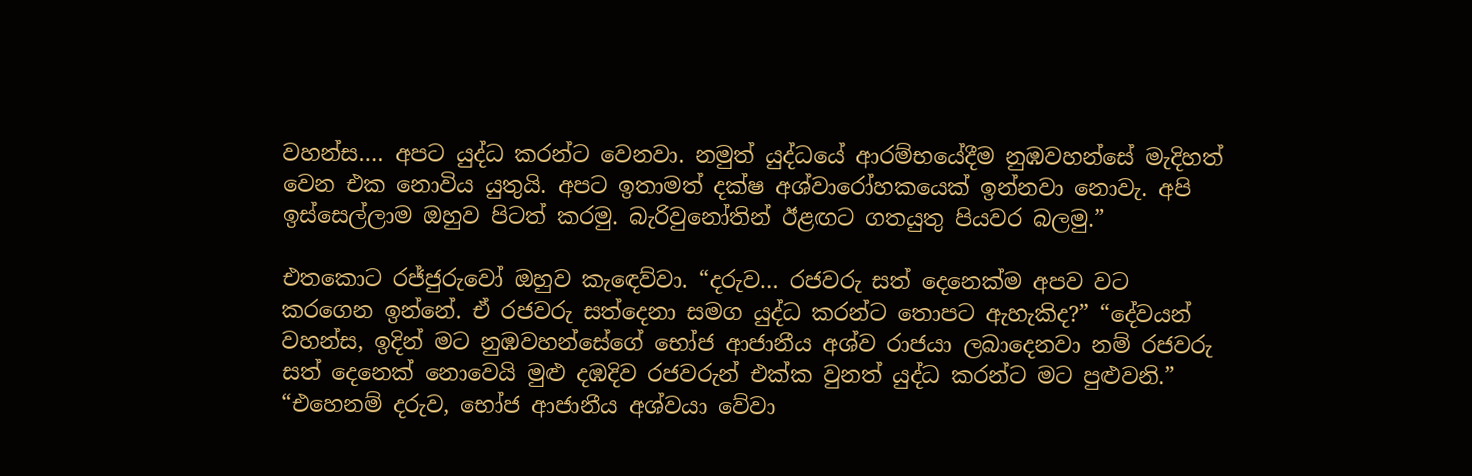වහන්ස…. අපට යුද්ධ කරන්ට වෙනවා. නමුත් යුද්ධයේ ආරම්භයේදීම නුඹවහන්සේ මැදිහත් වෙන එක නොවිය යුතුයි. අපට ඉතාමත් දක්ෂ අශ්වාරෝහකයෙක් ඉන්නවා නොවැ. අපි ඉස්සෙල්ලාම ඔහුව පිටත් කරමු. බැරිවුනෝතින් ඊළඟට ගතයුතු පියවර බලමු.”

එතකොට රජ්ජුරුවෝ ඔහුව කැඳෙව්වා. “දරුව… රජවරු සත් දෙනෙක්ම අපව වට කරගෙන ඉන්නේ. ඒ රජවරු සත්දෙනා සමග යුද්ධ කරන්ට තොපට ඇහැකිද?” “දේවයන් වහන්ස, ඉදින් මට නුඹවහන්සේගේ භෝජ ආජානීය අශ්ව රාජයා ලබාදෙනවා නම් රජවරු සත් දෙනෙක් නොවෙයි මුළු දඹදිව රජවරුන් එක්ක වුනත් යුද්ධ කරන්ට මට පුළුවනි.” “එහෙනම් දරුව, භෝජ ආජානීය අශ්වයා වේවා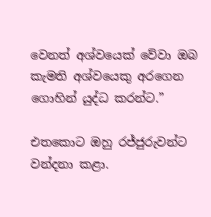වෙනත් අශ්වයෙක් වේවා ඔබ කැමති අශ්වයෙකු අරගෙන ගොහින් යුද්ධ කරන්ට.”

එතකොට ඔහු රජ්ජුරුවන්ට වන්දනා කළා.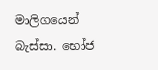මාලිගයෙන් බැස්සා. භෝජ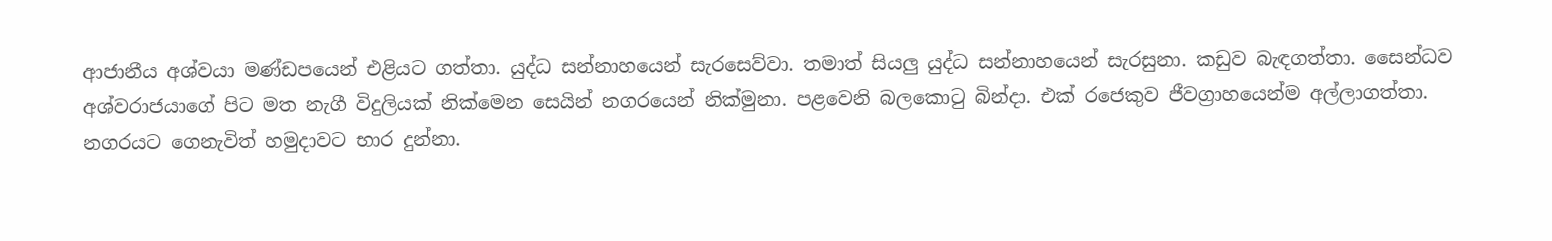ආජානීය අශ්වයා මණ්ඩපයෙන් එළියට ගත්තා. යුද්ධ සන්නාහයෙන් සැරසෙව්වා. තමාත් සියලු යුද්ධ සන්නාහයෙන් සැරසුනා. කඩුව බැඳගත්තා. සෛන්ධව අශ්වරාජයාගේ පිට මත නැගී විදුලියක් නික්මෙන සෙයින් නගරයෙන් නික්මුනා. පළවෙනි බලකොටු බින්දා. එක් රජෙකුව ජීවග්‍රාහයෙන්ම අල්ලාගත්තා. නගරයට ගෙනැවිත් හමුදාවට භාර දුන්නා.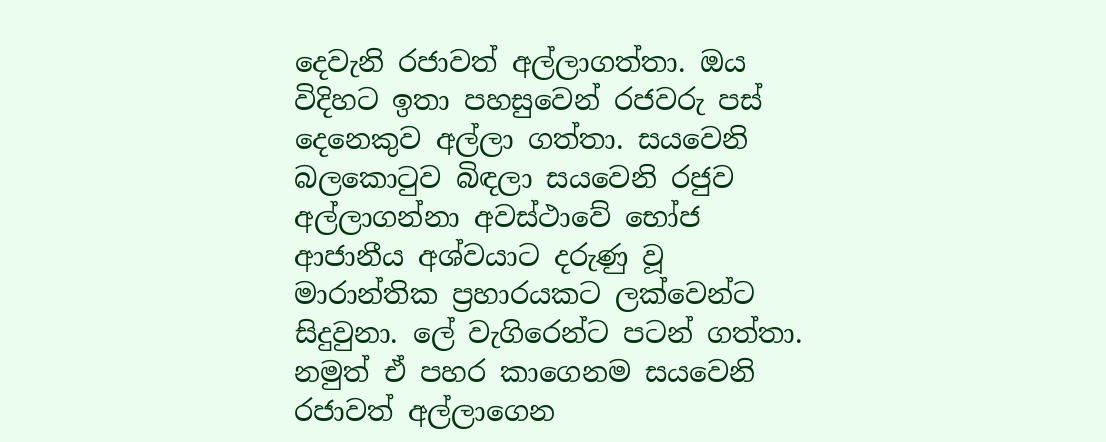දෙවැනි රජාවත් අල්ලාගත්තා. ඔය විදිහට ඉතා පහසුවෙන් රජවරු පස් දෙනෙකුව අල්ලා ගත්තා. සයවෙනි බලකොටුව බිඳලා සයවෙනි රජුව අල්ලාගන්නා අවස්ථාවේ භෝජ ආජානීය අශ්වයාට දරුණු වූ මාරාන්තික ප්‍රහාරයකට ලක්වෙන්ට සිදුවුනා. ලේ වැගිරෙන්ට පටන් ගත්තා. නමුත් ඒ පහර කාගෙනම සයවෙනි රජාවත් අල්ලාගෙන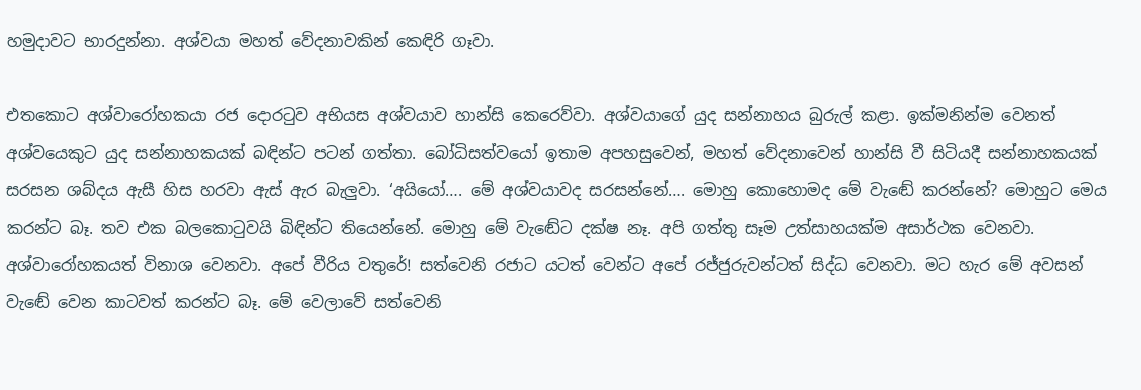හමුදාවට භාරදුන්නා. අශ්වයා මහත් වේදනාවකින් කෙඳිරි ගෑවා.

එතකොට අශ්වාරෝහකයා රජ දොරටුව අභියස අශ්වයාව හාන්සි කෙරෙව්වා. අශ්වයාගේ යුද සන්නාහය බුරුල් කළා. ඉක්මනින්ම වෙනත් අශ්වයෙකුට යුද සන්නාහකයක් බඳින්ට පටන් ගත්තා. බෝධිසත්වයෝ ඉතාම අපහසුවෙන්, මහත් වේදනාවෙන් හාන්සි වී සිටියදී සන්නාහකයක් සරසන ශබ්දය ඇසී හිස හරවා ඇස් ඇර බැලුවා. ‘අයියෝ…. මේ අශ්වයාවද සරසන්නේ…. මොහු කොහොමද මේ වැඬේ කරන්නේ? මොහුට මෙය කරන්ට බෑ. තව එක බලකොටුවයි බිඳින්ට තියෙන්නේ. මොහු මේ වැඬේට දක්ෂ නෑ. අපි ගත්තු සෑම උත්සාහයක්ම අසාර්ථක වෙනවා. අශ්වාරෝහකයත් විනාශ වෙනවා. අපේ වීරිය වතුරේ! සත්වෙනි රජාට යටත් වෙන්ට අපේ රජ්ජුරුවන්ටත් සිද්ධ වෙනවා. මට හැර මේ අවසන් වැඬේ වෙන කාටවත් කරන්ට බෑ. මේ වෙලාවේ සත්වෙනි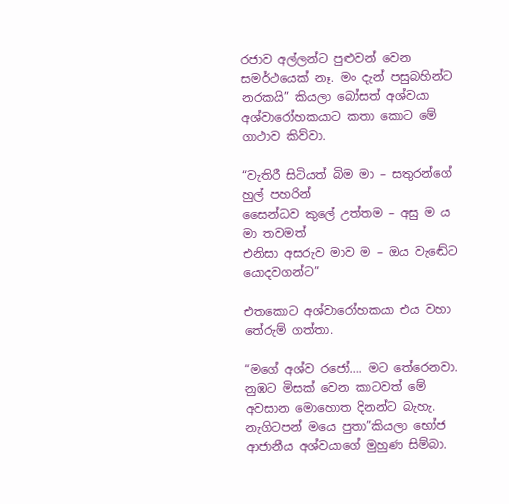රජාව අල්ලන්ට පුළුවන් වෙන සමර්ථයෙක් නෑ. මං දැන් පසුබහින්ට නරකයි” කියලා බෝසත් අශ්වයා අශ්වාරෝහකයාට කතා කොට මේ ගාථාව කිව්වා.

“වැතිරී සිටියත් බිම මා – සතුරන්ගේ හුල් පහරින්
සෛන්ධව කුලේ උත්තම – අසු ම ය මා තවමත්
එනිසා අසරුව මාව ම – ඔය වැඬේට යොදවගන්ට”

එතකොට අශ්වාරෝහකයා එය වහා තේරුම් ගත්තා.

“මගේ අශ්ව රජෝ…. මට තේරෙනවා. නුඹට මිසක් වෙන කාටවත් මේ අවසාන මොහොත දිනන්ට බැහැ. නැගිටපන් මයෙ පුතා”කියලා භෝජ ආජානීය අශ්වයාගේ මුහුණ සිම්බා.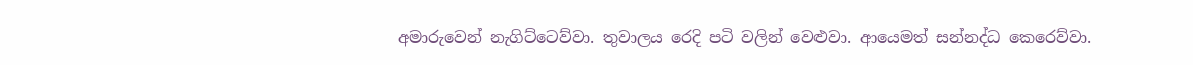අමාරුවෙන් නැගිට්ටෙව්වා. තුවාලය රෙදි පටි වලින් වෙළුවා. ආයෙමත් සන්නද්ධ කෙරෙව්වා.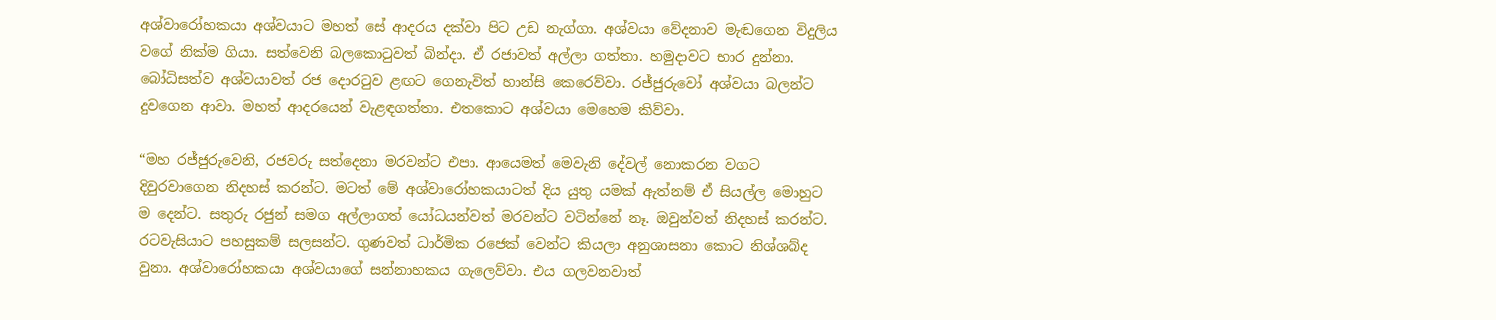අශ්වාරෝහකයා අශ්වයාට මහත් සේ ආදරය දක්වා පිට උඩ නැග්ගා. අශ්වයා වේදනාව මැඬගෙන විදුලිය වගේ නික්ම ගියා. සත්වෙනි බලකොටුවත් බින්දා. ඒ රජාවත් අල්ලා ගත්තා. හමුදාවට භාර දුන්නා. බෝධිසත්ව අශ්වයාවත් රජ දොරටුව ළඟට ගෙනැවිත් හාන්සි කෙරෙව්වා. රජ්ජුරුවෝ අශ්වයා බලන්ට දුවගෙන ආවා. මහත් ආදරයෙන් වැළඳගත්තා. එතකොට අශ්වයා මෙහෙම කිව්වා.

“මහ රජ්ජුරුවෙනි, රජවරු සත්දෙනා මරවන්ට එපා. ආයෙමත් මෙවැනි දේවල් නොකරන වගට දිවුරවාගෙන නිදහස් කරන්ට. මටත් මේ අශ්වාරෝහකයාටත් දිය යුතු යමක් ඇත්නම් ඒ සියල්ල මොහුට ම දෙන්ට. සතුරු රජුන් සමග අල්ලාගත් යෝධයන්වත් මරවන්ට වටින්නේ නෑ. ඔවුන්වත් නිදහස් කරන්ට. රටවැසියාට පහසුකම් සලසන්ට. ගුණවත් ධාර්මික රජෙක් වෙන්ට කියලා අනුශාසනා කොට නිශ්ශබ්ද වුනා. අශ්වාරෝහකයා අශ්වයාගේ සන්නාහකය ගැලෙව්වා. එය ගලවනවාත්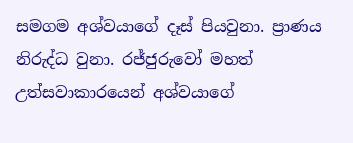සමගම අශ්වයාගේ දෑස් පියවුනා. ප්‍රාණය නිරුද්ධ වුනා. රජ්ජුරුවෝ මහත් උත්සවාකාරයෙන් අශ්වයාගේ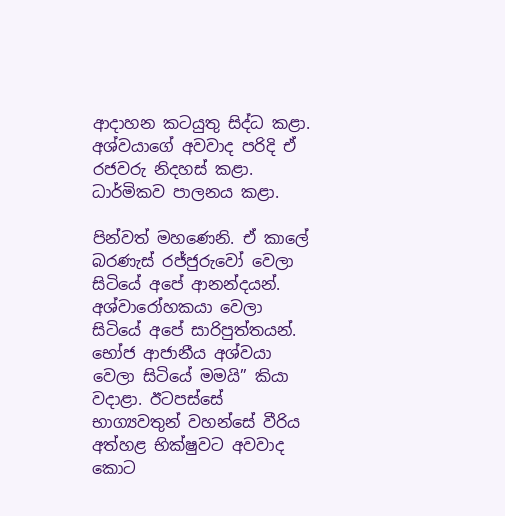ආදාහන කටයුතු සිද්ධ කළා. අශ්වයාගේ අවවාද පරිදි ඒ රජවරු නිදහස් කළා. ධාර්මිකව පාලනය කළා.

පින්වත් මහණෙනි. ඒ කාලේ බරණැස් රජ්ජුරුවෝ වෙලා සිටියේ අපේ ආනන්දයන්. අශ්වාරෝහකයා වෙලා සිටියේ අපේ සාරිපුත්තයන්. භෝජ ආජානීය අශ්වයා වෙලා සිටියේ මමයි” කියා වදාළා. ඊටපස්සේ භාග්‍යවතුන් වහන්සේ වීරිය අත්හළ භික්ෂුවට අවවාද කොට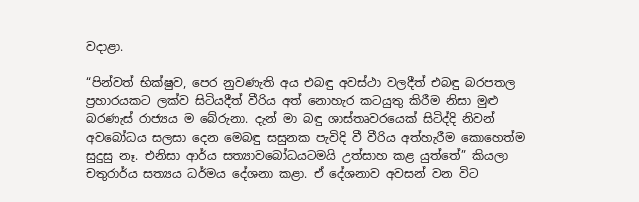වදාළා.

“පින්වත් භික්ෂුව, පෙර නුවණැති අය එබඳු අවස්ථා වලදීත් එබඳු බරපතල ප්‍රහාරයකට ලක්ව සිටියදීත් වීරිය අත් නොහැර කටයුතු කිරීම නිසා මුළු බරණැස් රාජ්‍යය ම බේරුනා. දැන් මා බඳු ශාස්තෘවරයෙක් සිටිද්දි නිවන් අවබෝධය සලසා දෙන මෙබඳු සසුනක පැවිදි වී වීරිය අත්හැරීම කොහෙත්ම සුදුසු නෑ. එනිසා ආර්ය සත්‍යාවබෝධයටමයි උත්සාහ කළ යුත්තේ” කියලා චතුරාර්ය සත්‍යය ධර්මය දේශනා කළා. ඒ දේශනාව අවසන් වන විට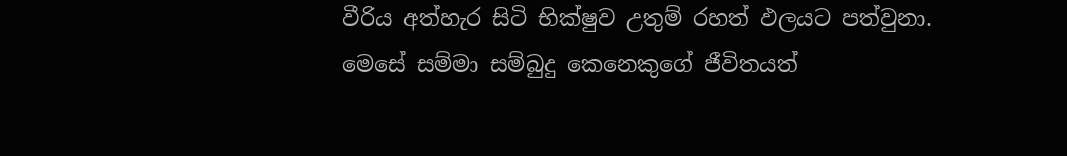වීරිය අත්හැර සිටි භික්ෂුව උතුම් රහත් ඵලයට පත්වුනා. මෙසේ සම්මා සම්බුදු කෙනෙකුගේ ජීවිතයත්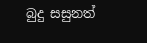බුදු සසුනත්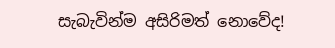සැබැවින්ම අසිරිමත් නොවේද!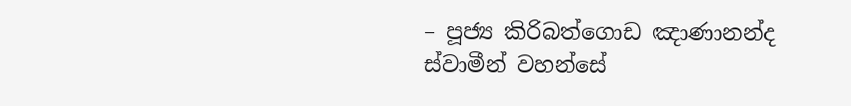– පූජ්‍ය කිරිබත්ගොඩ ඤාණානන්ද ස්වාමීන් වහන්සේ